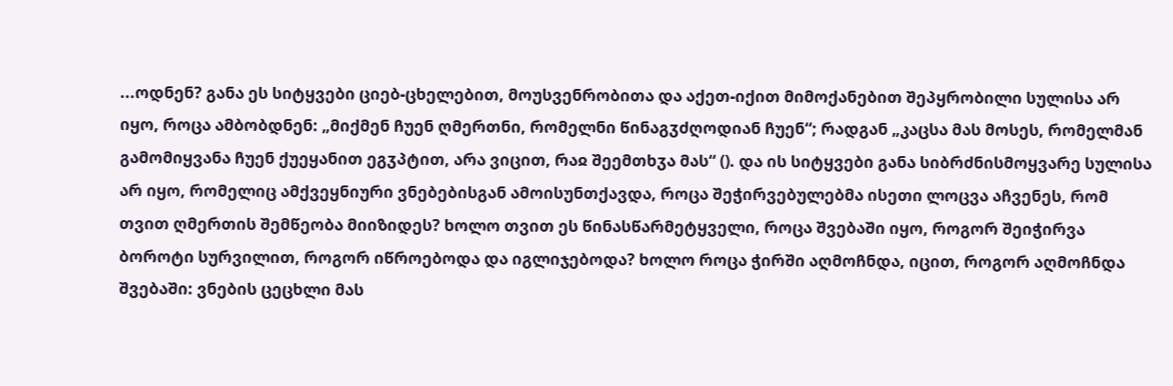...ოდნენ? განა ეს სიტყვები ციებ-ცხელებით, მოუსვენრობითა და აქეთ-იქით მიმოქანებით შეპყრობილი სულისა არ იყო, როცა ამბობდნენ: „მიქმენ ჩუენ ღმერთნი, რომელნი წინაგჳძღოდიან ჩუენ“; რადგან „კაცსა მას მოსეს, რომელმან გამომიყვანა ჩუენ ქუეყანით ეგჳპტით, არა ვიცით, რაჲ შეემთხჳა მას“ (). და ის სიტყვები განა სიბრძნისმოყვარე სულისა არ იყო, რომელიც ამქვეყნიური ვნებებისგან ამოისუნთქავდა, როცა შეჭირვებულებმა ისეთი ლოცვა აჩვენეს, რომ თვით ღმერთის შემწეობა მიიზიდეს? ხოლო თვით ეს წინასწარმეტყველი, როცა შვებაში იყო, როგორ შეიჭირვა ბოროტი სურვილით, როგორ იწროებოდა და იგლიჯებოდა? ხოლო როცა ჭირში აღმოჩნდა, იცით, როგორ აღმოჩნდა შვებაში: ვნების ცეცხლი მას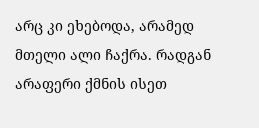არც კი ეხებოდა, არამედ მთელი ალი ჩაქრა. რადგან არაფერი ქმნის ისეთ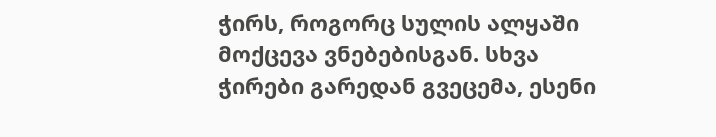ჭირს, როგორც სულის ალყაში მოქცევა ვნებებისგან. სხვა ჭირები გარედან გვეცემა, ესენი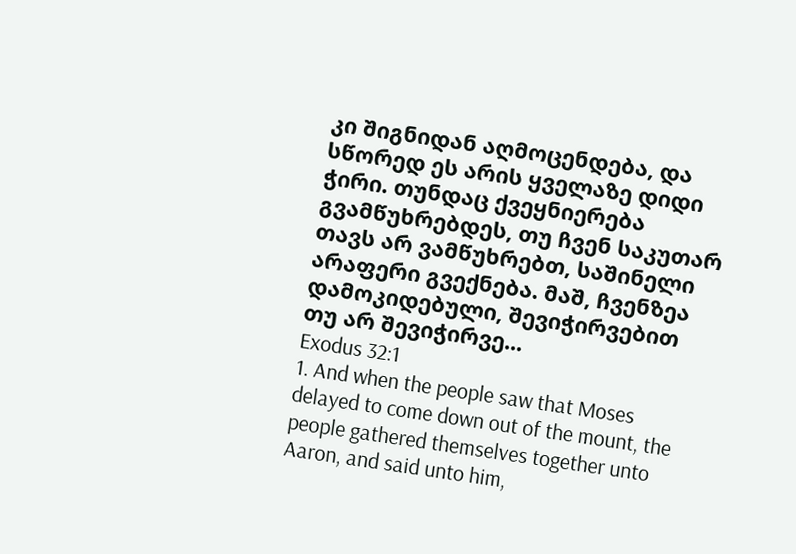კი შიგნიდან აღმოცენდება, და სწორედ ეს არის ყველაზე დიდი ჭირი. თუნდაც ქვეყნიერება გვამწუხრებდეს, თუ ჩვენ საკუთარ თავს არ ვამწუხრებთ, საშინელი არაფერი გვექნება. მაშ, ჩვენზეა დამოკიდებული, შევიჭირვებით თუ არ შევიჭირვე...
Exodus 32:1
1. And when the people saw that Moses delayed to come down out of the mount, the people gathered themselves together unto Aaron, and said unto him,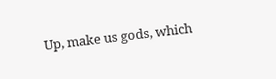Up, make us gods, which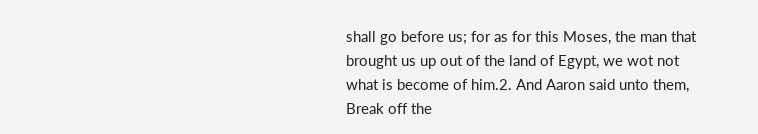shall go before us; for as for this Moses, the man that brought us up out of the land of Egypt, we wot not what is become of him.2. And Aaron said unto them, Break off the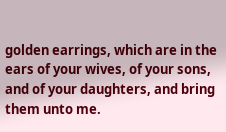golden earrings, which are in the ears of your wives, of your sons, and of your daughters, and bring them unto me.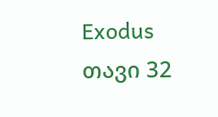Exodus თავი 32